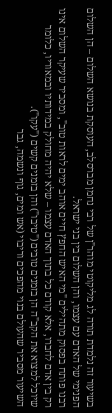בשיעור זה נלמדת תורה לג מליקוטי מוהר"ן של רבי נחמן מברסלב, העוסקת בנושא השלום – הן השלום הפנימי של האדם עם עצמו, והן השלום בין בני ישראל.
רבנו פותח בפסוק מתהילים "מי האיש החפץ חיים אוהב ימים לראות טוב", ומסביר שעיקר השלום אינו רק בין אדם לחברו, אלא קודם כל בתוך האדם עצמו – שלא יהיה מחולק במידותיו ובמאוריו, כלומר שיוכל למצוא את הקב"ה הן בזמנים טובים ("טיבו") והן בזמנים קשים ("עקו").
השיעור מסביר שהעולם בנוי מהפכים וריבוי (אש ומים, גוף ונשמה, גבר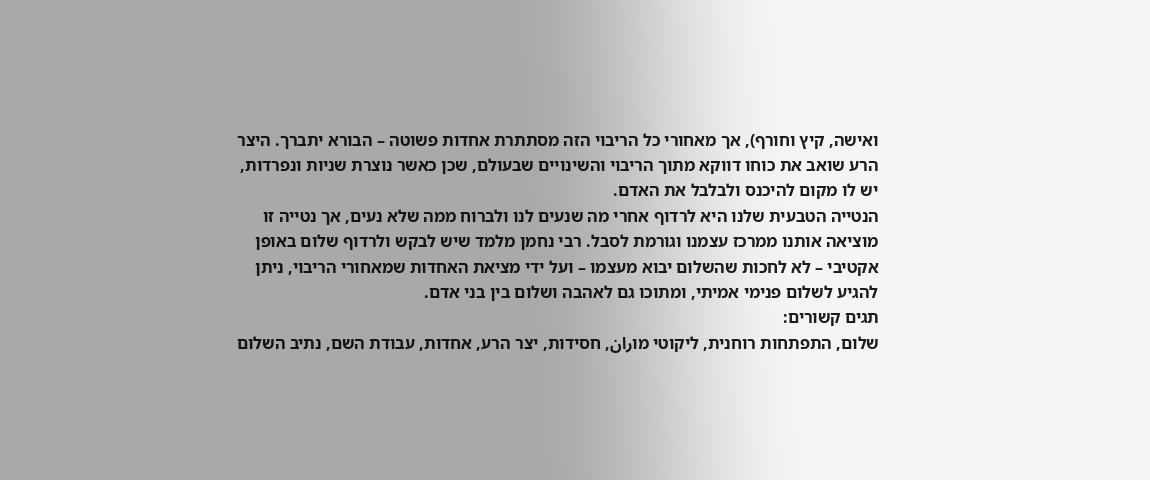ואישה, קיץ וחורף), אך מאחורי כל הריבוי הזה מסתתרת אחדות פשוטה – הבורא יתברך. היצר הרע שואב את כוחו דווקא מתוך הריבוי והשינויים שבעולם, שכן כאשר נוצרת שניות ונפרדות, יש לו מקום להיכנס ולבלבל את האדם.
הנטייה הטבעית שלנו היא לרדוף אחרי מה שנעים לנו ולברוח ממה שלא נעים, אך נטייה זו מוציאה אותנו ממרכז עצמנו וגורמת לסבל. רבי נחמן מלמד שיש לבקש ולרדוף שלום באופן אקטיבי – לא לחכות שהשלום יבוא מעצמו – ועל ידי מציאת האחדות שמאחורי הריבוי, ניתן להגיע לשלום פנימי אמיתי, ומתוכו גם לאהבה ושלום בין בני אדם.
תגים קשורים:
שלום, התפתחות רוחנית, ליקוטי מוران, חסידות, יצר הרע, אחדות, עבודת השם, נתיב השלום